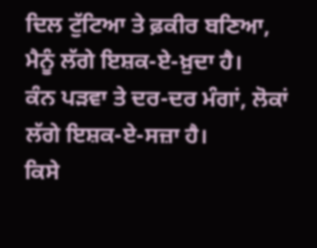ਦਿਲ ਟੁੱਟਿਆ ਤੇ ਫ਼ਕੀਰ ਬਣਿਆ, ਮੈਨੂੰ ਲੱਗੇ ਇਸ਼ਕ-ਏ-ਖ਼ੁਦਾ ਹੈ।
ਕੰਨ ਪੜਵਾ ਤੇ ਦਰ-ਦਰ ਮੰਗਾਂ, ਲੋਕਾਂ ਲੱਗੇ ਇਸ਼ਕ-ਏ-ਸਜ਼ਾ ਹੈ।
ਕਿਸੇ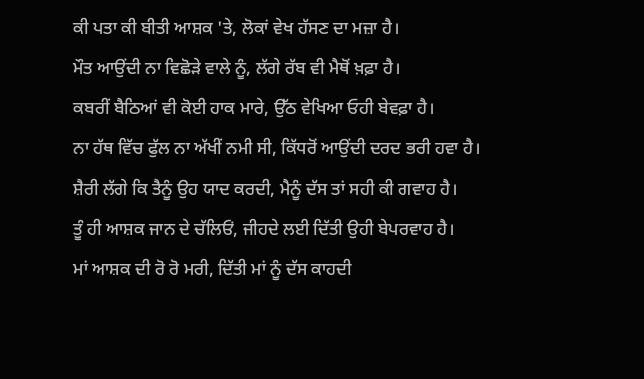ਕੀ ਪਤਾ ਕੀ ਬੀਤੀ ਆਸ਼ਕ 'ਤੇ, ਲੋਕਾਂ ਵੇਖ ਹੱਸਣ ਦਾ ਮਜ਼ਾ ਹੈ।
ਮੌਤ ਆਉਂਦੀ ਨਾ ਵਿਛੋੜੇ ਵਾਲੇ ਨੂੰ, ਲੱਗੇ ਰੱਬ ਵੀ ਮੈਥੋਂ ਖ਼ਫ਼ਾ ਹੈ।
ਕਬਰੀਂ ਬੈਠਿਆਂ ਵੀ ਕੋਈ ਹਾਕ ਮਾਰੇ, ਉੱਠ ਵੇਖਿਆ ਓਹੀ ਬੇਵਫ਼ਾ ਹੈ।
ਨਾ ਹੱਥ ਵਿੱਚ ਫੁੱਲ ਨਾ ਅੱਖੀਂ ਨਮੀ ਸੀ, ਕਿੱਧਰੋਂ ਆਉਂਦੀ ਦਰਦ ਭਰੀ ਹਵਾ ਹੈ।
ਸ਼ੈਰੀ ਲੱਗੇ ਕਿ ਤੈਨੂੰ ਉਹ ਯਾਦ ਕਰਦੀ, ਮੈਨੂੰ ਦੱਸ ਤਾਂ ਸਹੀ ਕੀ ਗਵਾਹ ਹੈ।
ਤੂੰ ਹੀ ਆਸ਼ਕ ਜਾਨ ਦੇ ਚੱਲਿਓਂ, ਜੀਹਦੇ ਲਈ ਦਿੱਤੀ ਉਹੀ ਬੇਪਰਵਾਹ ਹੈ।
ਮਾਂ ਆਸ਼ਕ ਦੀ ਰੋ ਰੋ ਮਰੀ, ਦਿੱਤੀ ਮਾਂ ਨੂੰ ਦੱਸ ਕਾਹਦੀ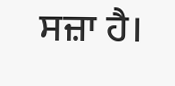ਸਜ਼ਾ ਹੈ।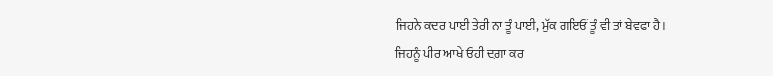ਜਿਹਨੇ ਕਦਰ ਪਾਈ ਤੇਰੀ ਨਾ ਤੂੰ ਪਾਈ, ਮੁੱਕ ਗਇਓਂ ਤੂੰ ਵੀ ਤਾਂ ਬੇਵਫਾ ਹੈ।
ਜਿਹਨੂੰ ਪੀਰ ਆਖੇ ਓਹੀ ਦਗ਼ਾ ਕਰ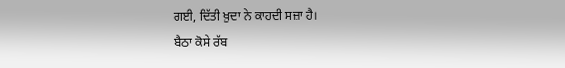ਗਈ, ਦਿੱਤੀ ਖ਼ੁਦਾ ਨੇ ਕਾਹਦੀ ਸਜ਼ਾ ਹੈ।
ਬੈਠਾ ਕੋਸੇ ਰੱਬ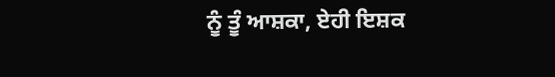ਨੂੰ ਤੂੰ ਆਸ਼ਕਾ, ਏਹੀ ਇਸ਼ਕ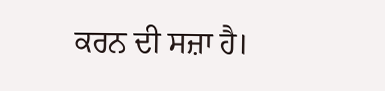ਕਰਨ ਦੀ ਸਜ਼ਾ ਹੈ।